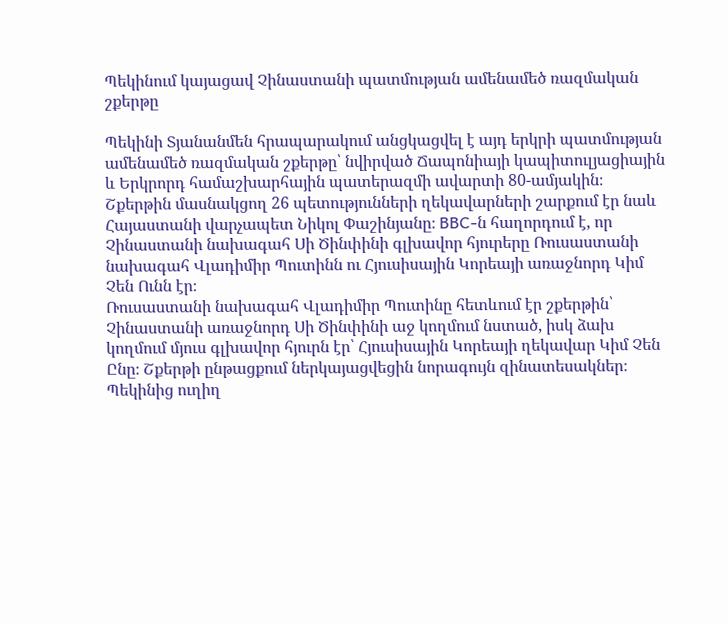Պեկինում կայացավ Չինաստանի պատմության ամենամեծ ռազմական շքերթը

Պեկինի Տյանանմեն հրապարակում անցկացվել է այդ երկրի պատմության ամենամեծ ռազմական շքերթը՝ նվիրված Ճապոնիայի կապիտուլյացիային և Երկրորդ համաշխարհային պատերազմի ավարտի 80-ամյակին։ Շքերթին մասնակցող 26 պետությունների ղեկավարների շարքում էր նաև Հայաստանի վարչապետ Նիկոլ Փաշինյանը։ BBC-ն հաղորդում է, որ Չինաստանի նախագահ Սի Ծինփինի գլխավոր հյուրերը Ռուսաստանի նախագահ Վլադիմիր Պուտինն ու Հյուսիսային Կորեայի առաջնորդ Կիմ Չեն Ունն էր։
Ռուսաստանի նախագահ Վլադիմիր Պուտինը հետևում էր շքերթին՝ Չինաստանի առաջնորդ Սի Ծինփինի աջ կողմում նստած, իսկ ձախ կողմում մյուս գլխավոր հյուրն էր՝ Հյուսիսային Կորեայի ղեկավար Կիմ Չեն Ընը։ Շքերթի ընթացքում ներկայացվեցին նորագույն զինատեսակներ։
Պեկինից ուղիղ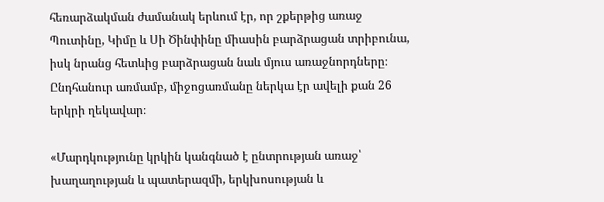հեռարձակման ժամանակ երևում էր, որ շքերթից առաջ Պուտինը, Կիմը և Սի Ծինփինը միասին բարձրացան տրիբունա, իսկ նրանց հետևից բարձրացան նաև մյուս առաջնորդները։ Ընդհանուր առմամբ, միջոցառմանը ներկա էր ավելի քան 26 երկրի ղեկավար։

«Մարդկությունը կրկին կանգնած է ընտրության առաջ՝ խաղաղության և պատերազմի, երկխոսության և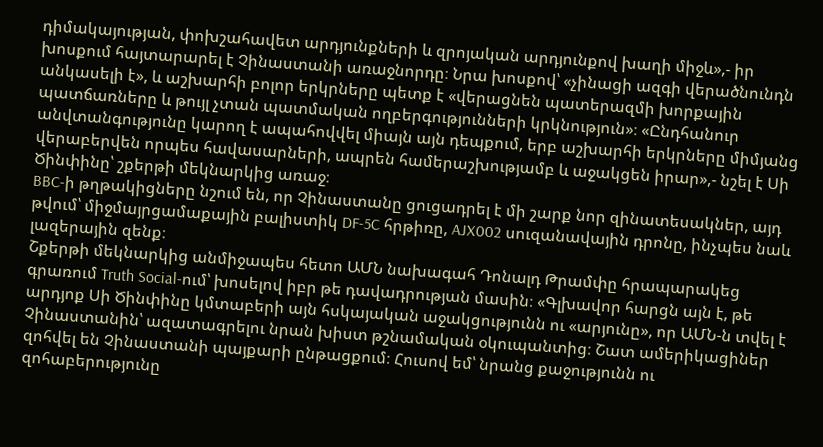դիմակայության, փոխշահավետ արդյունքների և զրոյական արդյունքով խաղի միջև»,- իր խոսքում հայտարարել է Չինաստանի առաջնորդը։ Նրա խոսքով՝ «չինացի ազգի վերածնունդն անկասելի է», և աշխարհի բոլոր երկրները պետք է «վերացնեն պատերազմի խորքային պատճառները և թույլ չտան պատմական ողբերգությունների կրկնություն»։ «Ընդհանուր անվտանգությունը կարող է ապահովվել միայն այն դեպքում, երբ աշխարհի երկրները միմյանց վերաբերվեն որպես հավասարների, ապրեն համերաշխությամբ և աջակցեն իրար»,- նշել է Սի Ծինփինը՝ շքերթի մեկնարկից առաջ։
BBC-ի թղթակիցները նշում են, որ Չինաստանը ցուցադրել է մի շարք նոր զինատեսակներ, այդ թվում՝ միջմայրցամաքային բալիստիկ DF-5C հրթիռը, AJX002 սուզանավային դրոնը, ինչպես նաև լազերային զենք։
Շքերթի մեկնարկից անմիջապես հետո ԱՄՆ նախագահ Դոնալդ Թրամփը հրապարակեց գրառում Truth Social-ում՝ խոսելով իբր թե դավադրության մասին։ «Գլխավոր հարցն այն է, թե արդյոք Սի Ծինփինը կմտաբերի այն հսկայական աջակցությունն ու «արյունը», որ ԱՄՆ-ն տվել է Չինաստանին՝ ազատագրելու նրան խիստ թշնամական օկուպանտից։ Շատ ամերիկացիներ զոհվել են Չինաստանի պայքարի ընթացքում։ Հուսով եմ՝ նրանց քաջությունն ու զոհաբերությունը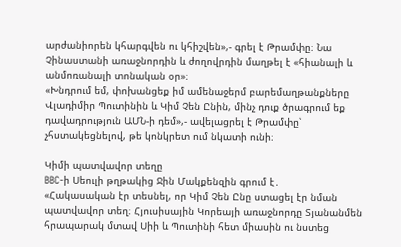արժանիորեն կհարգվեն ու կհիշվեն»,- գրել է Թրամփը։ Նա Չինաստանի առաջնորդին և ժողովրդին մաղթել է «հիանալի և անմոռանալի տոնական օր»։
«Խնդրում եմ, փոխանցեք իմ ամենաջերմ բարեմաղթանքները Վլադիմիր Պուտինին և Կիմ Չեն Ընին, մինչ դուք ծրագրում եք դավադրություն ԱՄՆ-ի դեմ»,- ավելացրել է Թրամփը՝ չհստակեցնելով, թե կոնկրետ ում նկատի ունի։

Կիմի պատվավոր տեղը
BBC-ի Սեուլի թղթակից Ջին Մակքենզին գրում է․
«Հակասական էր տեսնել, որ Կիմ Չեն Ընը ստացել էր նման պատվավոր տեղ։ Հյուսիսային Կորեայի առաջնորդը Տյանանմեն հրապարակ մտավ Սիի և Պուտինի հետ միասին ու նստեց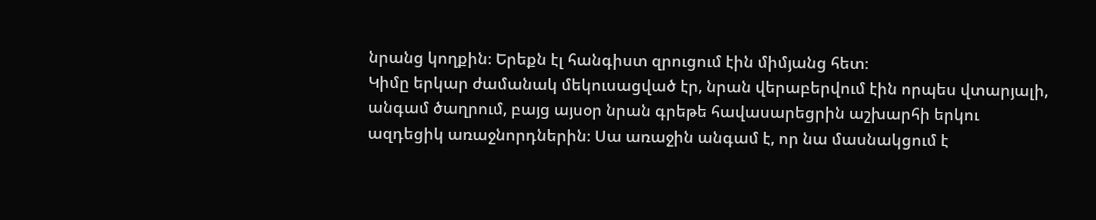նրանց կողքին։ Երեքն էլ հանգիստ զրուցում էին միմյանց հետ։
Կիմը երկար ժամանակ մեկուսացված էր, նրան վերաբերվում էին որպես վտարյալի, անգամ ծաղրում, բայց այսօր նրան գրեթե հավասարեցրին աշխարհի երկու ազդեցիկ առաջնորդներին։ Սա առաջին անգամ է, որ նա մասնակցում է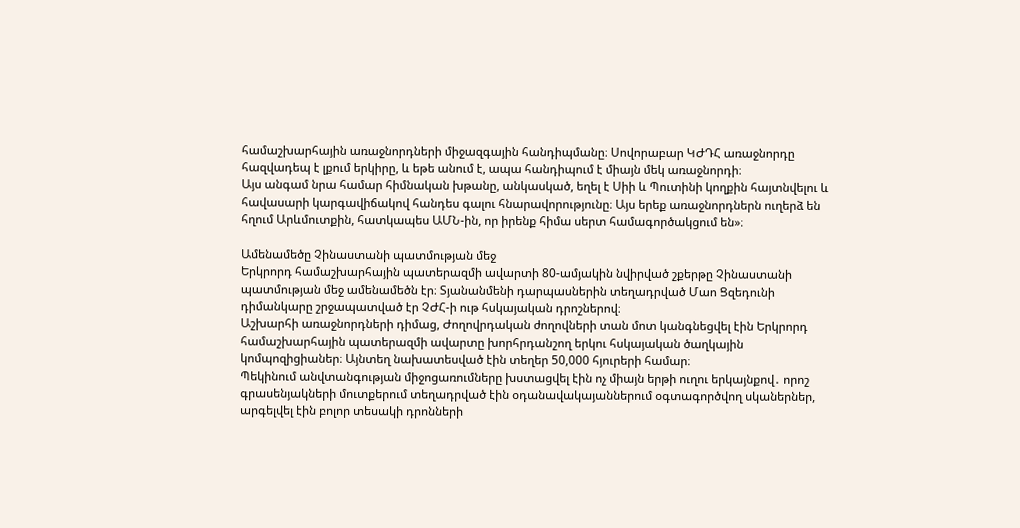համաշխարհային առաջնորդների միջազգային հանդիպմանը։ Սովորաբար ԿԺԴՀ առաջնորդը հազվադեպ է լքում երկիրը, և եթե անում է, ապա հանդիպում է միայն մեկ առաջնորդի։
Այս անգամ նրա համար հիմնական խթանը, անկասկած, եղել է Սիի և Պուտինի կողքին հայտնվելու և հավասարի կարգավիճակով հանդես գալու հնարավորությունը։ Այս երեք առաջնորդներն ուղերձ են հղում Արևմուտքին, հատկապես ԱՄՆ-ին, որ իրենք հիմա սերտ համագործակցում են»։

Ամենամեծը Չինաստանի պատմության մեջ
Երկրորդ համաշխարհային պատերազմի ավարտի 80-ամյակին նվիրված շքերթը Չինաստանի պատմության մեջ ամենամեծն էր։ Տյանանմենի դարպասներին տեղադրված Մաո Ցզեդունի դիմանկարը շրջապատված էր ՉԺՀ-ի ութ հսկայական դրոշներով։
Աշխարհի առաջնորդների դիմաց, Ժողովրդական ժողովների տան մոտ կանգնեցվել էին Երկրորդ համաշխարհային պատերազմի ավարտը խորհրդանշող երկու հսկայական ծաղկային կոմպոզիցիաներ։ Այնտեղ նախատեսված էին տեղեր 50,000 հյուրերի համար։
Պեկինում անվտանգության միջոցառումները խստացվել էին ոչ միայն երթի ուղու երկայնքով․ որոշ գրասենյակների մուտքերում տեղադրված էին օդանավակայաններում օգտագործվող սկաներներ, արգելվել էին բոլոր տեսակի դրոնների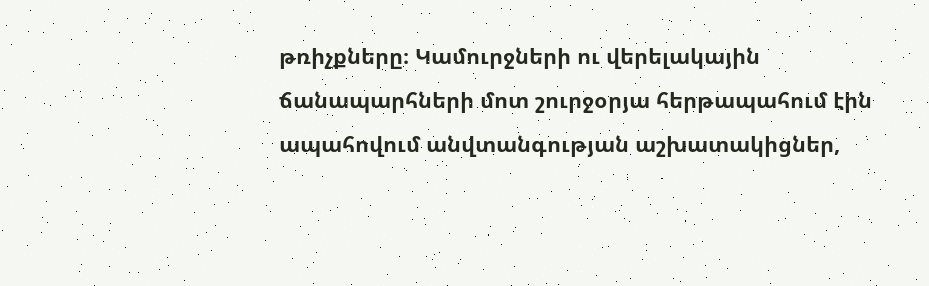թռիչքները։ Կամուրջների ու վերելակային ճանապարհների մոտ շուրջօրյա հերթապահում էին ապահովում անվտանգության աշխատակիցներ,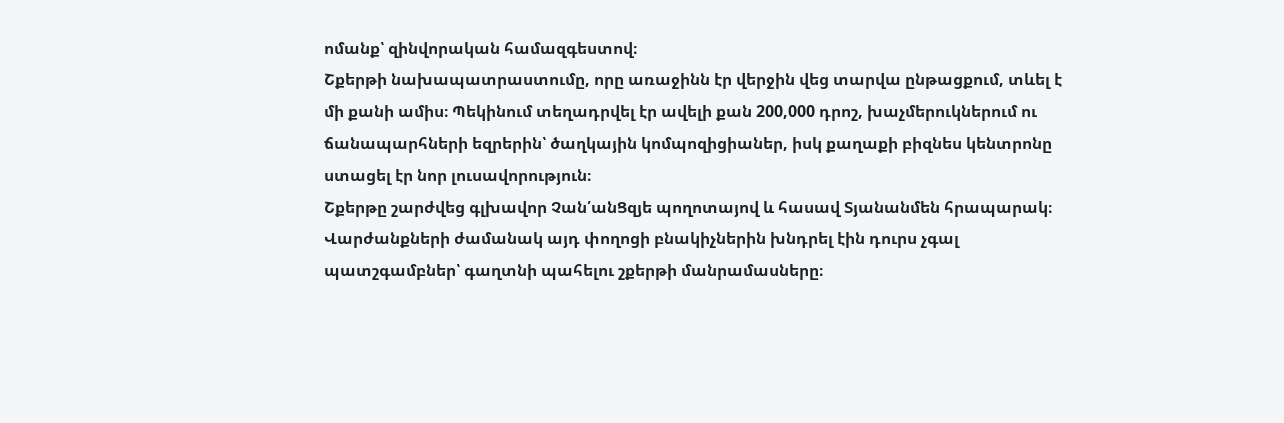ոմանք՝ զինվորական համազգեստով։
Շքերթի նախապատրաստումը, որը առաջինն էր վերջին վեց տարվա ընթացքում, տևել է մի քանի ամիս։ Պեկինում տեղադրվել էր ավելի քան 200,000 դրոշ, խաչմերուկներում ու ճանապարհների եզրերին՝ ծաղկային կոմպոզիցիաներ, իսկ քաղաքի բիզնես կենտրոնը ստացել էր նոր լուսավորություն։
Շքերթը շարժվեց գլխավոր Չան՛անՑզյե պողոտայով և հասավ Տյանանմեն հրապարակ։ Վարժանքների ժամանակ այդ փողոցի բնակիչներին խնդրել էին դուրս չգալ պատշգամբներ՝ գաղտնի պահելու շքերթի մանրամասները։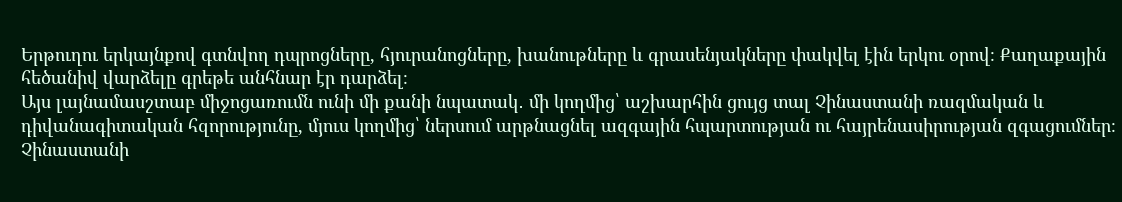Երթուղու երկայնքով գտնվող դպրոցները, հյուրանոցները, խանութները և գրասենյակները փակվել էին երկու օրով։ Քաղաքային հեծանիվ վարձելը գրեթե անհնար էր դարձել։
Այս լայնամասշտաբ միջոցառումն ունի մի քանի նպատակ․ մի կողմից՝ աշխարհին ցույց տալ Չինաստանի ռազմական և դիվանագիտական հզորությունը, մյուս կողմից՝ ներսում արթնացնել ազգային հպարտության ու հայրենասիրության զգացումներ։
Չինաստանի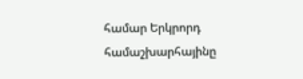համար Երկրորդ համաշխարհայինը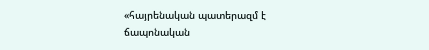«հայրենական պատերազմ է ճապոնական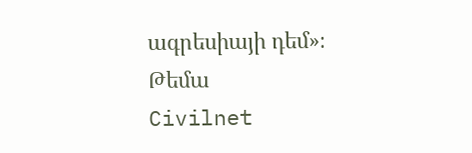ագրեսիայի դեմ»։
Թեմա
Civilnet